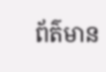ព័ត៌មាន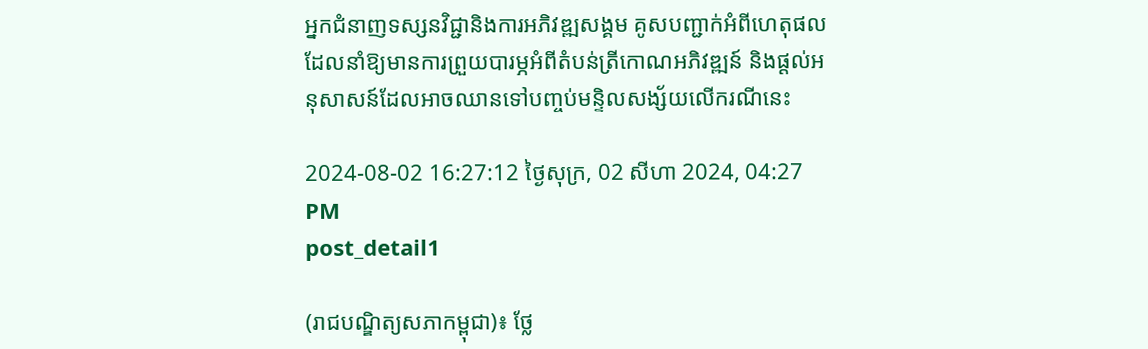អ្នកជំនាញទស្សនវិជ្ជានិងការអភិវឌ្ឍសង្គម គូសបញ្ជាក់អំពីហេតុផលដែលនាំឱ្យមានការព្រួយបារម្ភអំពីតំបន់ត្រីកោណអភិវឌ្ឍន៍ និងផ្ដល់អនុសាសន៍ដែលអាចឈានទៅបញ្ចប់មន្ទិលសង្ស័យលើករណីនេះ

2024-08-02 16:27:12 ថ្ងៃសុក្រ, 02 សីហា 2024, 04:27 PM
post_detail1

(រាជបណ្ឌិត្យសភាកម្ពុជា)៖ ថ្លែ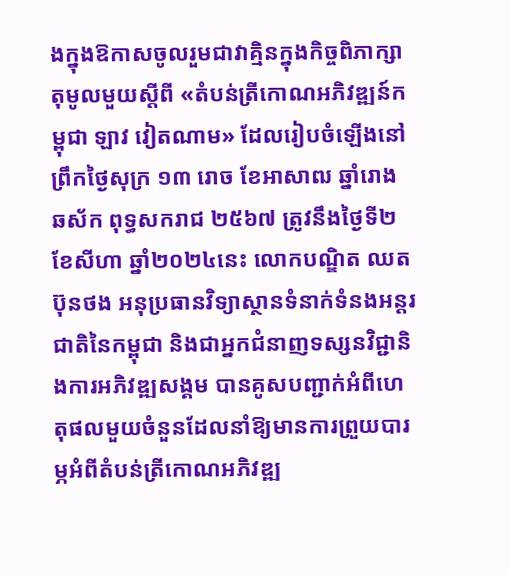ងក្នុងឱកាសចូលរួមជាវាគ្មិនក្នុងកិច្ចពិភាក្សាតុមូលមួយស្ដីពី «តំបន់ត្រីកោណអភិវឌ្ឍន៍កម្ពុជា ឡាវ វៀតណាម» ដែលរៀបចំឡើងនៅព្រឹកថ្ងៃសុក្រ ១៣ រោច ខែអាសាឍ ឆ្នាំរោង ឆស័ក ពុទ្ធសករាជ ២៥៦៧ ត្រូវនឹងថ្ងៃទី២ ខែសីហា ឆ្នាំ២០២៤នេះ លោកបណ្ឌិត ឈត ប៊ុនថង អនុប្រធានវិទ្យាស្ថានទំនាក់ទំនងអន្តរជាតិនៃកម្ពុជា និងជាអ្នកជំនាញទស្សនវិជ្ជានិងការអភិវឌ្ឍសង្គម បានគូសបញ្ជាក់អំពីហេតុផលមួយចំនួនដែលនាំឱ្យមានការព្រួយបារម្ភអំពីតំបន់ត្រីកោណអភិវឌ្ឍ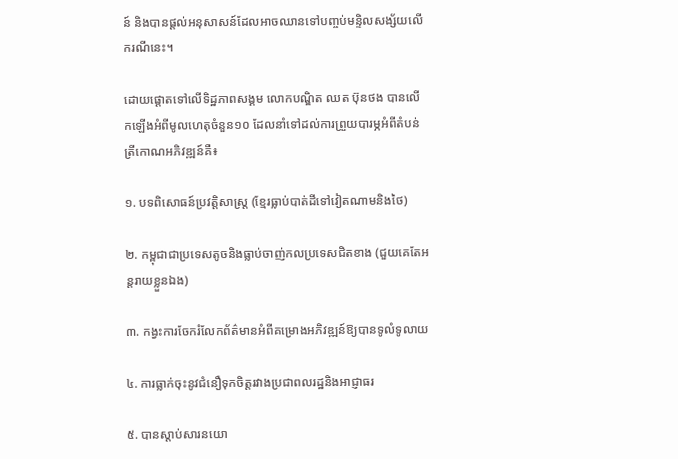ន៍ និងបានផ្ដល់អនុសាសន៍ដែលអាចឈានទៅបញ្ចប់មន្ទិលសង្ស័យលើករណីនេះ។

ដោយផ្ដោតទៅលើទិដ្ឋភាពសង្គម លោកបណ្ឌិត ឈត ប៊ុនថង បានលើកឡើងអំពីមូលហេតុចំនួន១០ ដែលនាំទៅដល់ការព្រួយបារម្ភអំពីតំបន់ត្រីកោណអភិវឌ្ឍន៍គឺ៖

១. បទពិសោធន៍ប្រវត្តិសាស្ត្រ (ខ្មែរធ្លាប់បាត់ដីទៅវៀតណាមនិងថៃ)

២. កម្ពុជាជាប្រទេសតូចនិងធ្លាប់ចាញ់កលប្រទេសជិតខាង (ជួយគេតែអន្តរាយខ្លួនឯង)

៣. កង្វះការចែករំលែកព័ត៌មានអំពីគម្រោងអភិវឌ្ឍន៍ឱ្យបានទូលំទូលាយ

៤. ការធ្លាក់ចុះនូវជំនឿទុកចិត្តរវាងប្រជាពលរដ្ឋនិងអាជ្ញាធរ

៥. បានស្ដាប់សារនយោ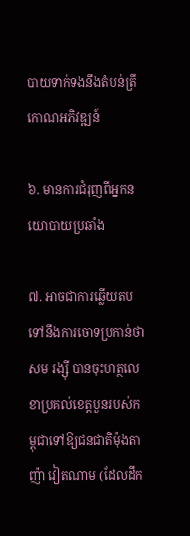បាយទាក់ទងនឹងតំបន់ត្រីកោណអភិវឌ្ឍន៍

៦. មានការជំរុញពីអ្នកនយោបាយប្រឆាំង

៧. អាចជាការឆ្លើយតបទៅនឹងការចោទប្រកាន់ថា សម រង្ស៊ី បានចុះហត្ថលេខាប្រគល់ខេត្តបួនរបស់កម្ពុជាទៅឱ្យជនជាតិម៉ុងតាញ៉ា វៀតណាម (ដែលដឹក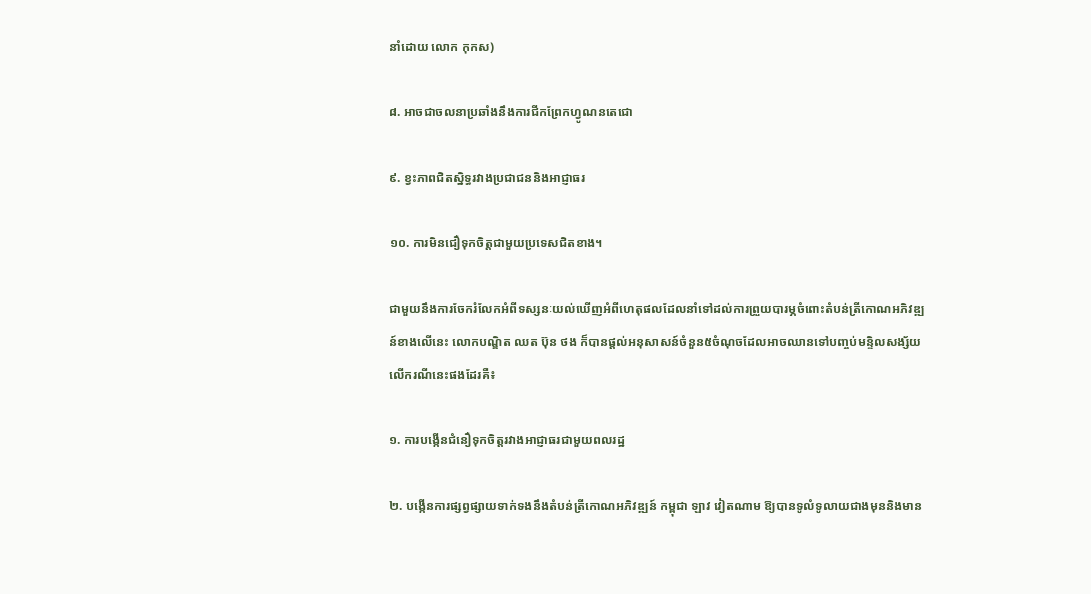នាំដោយ លោក កុកស)

៨. អាចជាចលនាប្រឆាំងនឹងការជីកព្រែកហ្វូណនតេជោ

៩. ខ្វះភាពជិតស្និទ្ធរវាងប្រជាជននិងអាជ្ញាធរ

១០. ការមិនជឿទុកចិត្តជាមួយប្រទេសជិតខាង។

ជាមួយនឹងការចែករំលែកអំពីទស្សនៈយល់ឃើញអំពីហេតុផលដែលនាំទៅដល់ការព្រួយបារម្ភចំពោះតំបន់ត្រីកោណអភិវឌ្ឍន៍ខាងលើនេះ លោកបណ្ឌិត ឈត ប៊ុន ថង ក៏បានផ្ដល់អនុសាសន៍ចំនួន៥ចំណុចដែលអាចឈានទៅបញ្ចប់មន្ទិលសង្ស័យលើករណីនេះផងដែរគឺ៖

១. ការបង្កើនជំនឿទុកចិត្តរវាងអាជ្ញាធរជាមួយពលរដ្ឋ

២. បង្កើនការផ្សព្វផ្សាយទាក់ទងនឹងតំបន់ត្រីកោណអភិវឌ្ឍន៍ កម្ពុជា ឡាវ វៀតណាម ឱ្យបានទូលំទូលាយជាងមុននិងមាន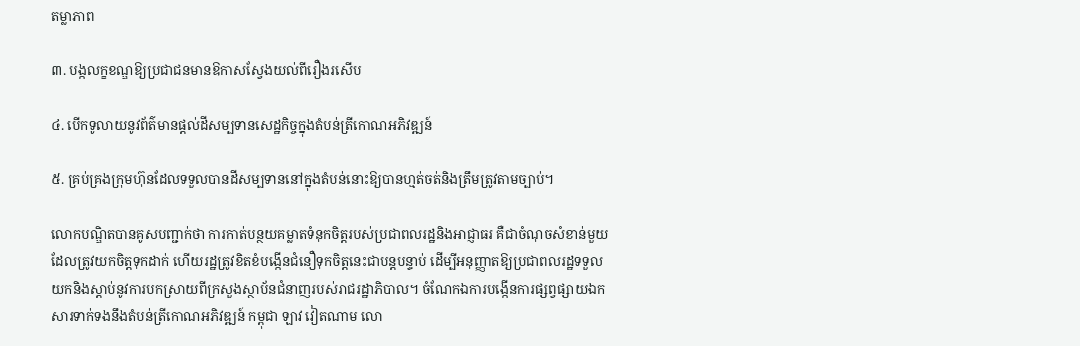តម្លាភាព

៣. បង្កលក្ខខណ្ឌឱ្យប្រជាជនមានឱកាសស្វែងយល់ពីរឿងរសើប

៤. បើកទូលាយនូវព័ត៌មានផ្ដល់ដីសម្បទានសេដ្ឋកិច្ចក្នុងតំបន់ត្រីកោណអភិវឌ្ឍន៍

៥. គ្រប់គ្រងក្រុមហ៊ុនដែលទទួលបានដីសម្បទាននៅក្នុងតំបន់នោះឱ្យបានហ្មត់ចត់និងត្រឹមត្រូវតាមច្បាប់។

លោកបណ្ឌិតបានគូសបញ្ជាក់ថា ការកាត់បន្ថយគម្លាតទំនុកចិត្តរបស់ប្រជាពលរដ្ឋនិងអាជ្ញាធរ គឺជាចំណុចសំខាន់មួយដែលត្រូវយកចិត្តទុកដាក់ ហើយរដ្ឋត្រូវខិតខំបង្កើនជំនឿទុកចិត្តនេះជាបន្តបន្ទាប់ ដើម្បីអនុញ្ញាតឱ្យប្រជាពលរដ្ឋទទួលយកនិងស្ដាប់នូវការបកស្រាយពីក្រសួងស្ថាប័នជំនាញរបស់រាជរដ្ឋាភិបាល។ ចំណែកឯការបង្កើនការផ្សព្វផ្សាយឯកសារទាក់ទងនឹងតំបន់ត្រីកោណអភិវឌ្ឍន៍ កម្ពុជា ឡាវ វៀតណាម លោ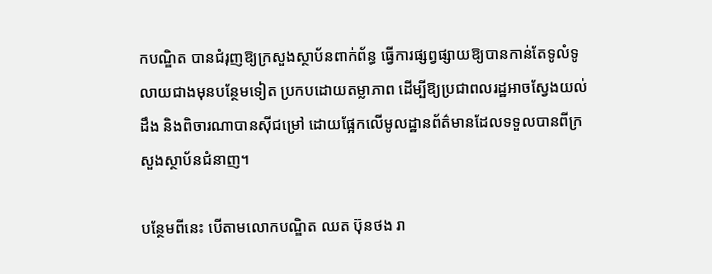កបណ្ឌិត បានជំរុញឱ្យក្រសួងស្ថាប័នពាក់ព័ន្ធ ធ្វើការផ្សព្វផ្សាយឱ្យបានកាន់តែទូលំទូលាយជាងមុនបន្ថែមទៀត ប្រកបដោយតម្លាភាព ដើម្បីឱ្យប្រជាពលរដ្ឋអាចស្វែងយល់ដឹង និងពិចារណាបានស៊ីជម្រៅ ដោយផ្អែកលើមូលដ្ឋានព័ត៌មានដែលទទួលបានពីក្រសួងស្ថាប័នជំនាញ។

បន្ថែមពីនេះ បើតាមលោកបណ្ឌិត ឈត ប៊ុនថង រា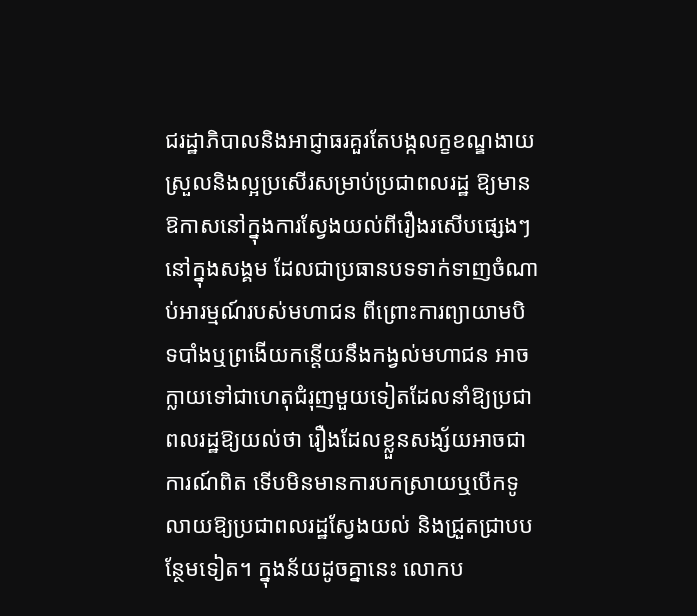ជរដ្ឋាភិបាលនិងអាជ្ញាធរគួរតែបង្កលក្ខខណ្ឌងាយស្រួលនិងល្អប្រសើរសម្រាប់ប្រជាពលរដ្ឋ ឱ្យមានឱកាសនៅក្នុងការស្វែងយល់ពីរឿងរសើបផ្សេងៗនៅក្នុងសង្គម ដែលជាប្រធានបទទាក់ទាញចំណាប់អារម្មណ៍របស់មហាជន ពីព្រោះការព្យាយាមបិទបាំងឬព្រងើយកន្តើយនឹងកង្វល់មហាជន អាចក្លាយទៅជាហេតុជំរុញមួយទៀតដែលនាំឱ្យប្រជាពលរដ្ឋឱ្យយល់ថា រឿងដែលខ្លួនសង្ស័យអាចជាការណ៍ពិត ទើបមិនមានការបកស្រាយឬបើកទូលាយឱ្យប្រជាពលរដ្ឋស្វែងយល់ និងជ្រួតជ្រាបបន្ថែមទៀត។ ក្នុងន័យដូចគ្នានេះ លោកប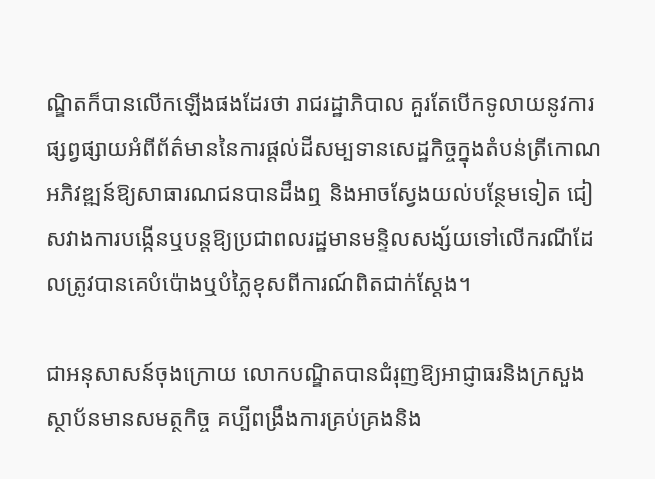ណ្ឌិតក៏បានលើកឡើងផងដែរថា រាជរដ្ឋាភិបាល គួរតែបើកទូលាយនូវការផ្សព្វផ្សាយអំពីព័ត៌មាននៃការផ្ដល់ដីសម្បទានសេដ្ឋកិច្ចក្នុងតំបន់ត្រីកោណអភិវឌ្ឍន៍ឱ្យសាធារណជនបានដឹងឮ និងអាចស្វែងយល់បន្ថែមទៀត ជៀសវាងការបង្កើនឬបន្តឱ្យប្រជាពលរដ្ឋមានមន្ទិលសង្ស័យទៅលើករណីដែលត្រូវបានគេបំប៉ោងឬបំភ្លៃខុសពីការណ៍ពិតជាក់ស្ដែង។

ជាអនុសាសន៍ចុងក្រោយ លោកបណ្ឌិតបានជំរុញឱ្យអាជ្ញាធរនិងក្រសួងស្ថាប័នមានសមត្ថកិច្ច គប្បីពង្រឹងការគ្រប់គ្រងនិង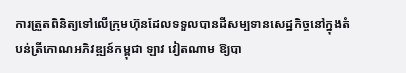ការត្រួតពិនិត្យទៅលើក្រុមហ៊ុនដែលទទួលបានដីសម្បទានសេដ្ឋកិច្ចនៅក្នុងតំបន់ត្រីកោណអភិវឌ្ឍន៍កម្ពុជា ឡាវ វៀតណាម ឱ្យបា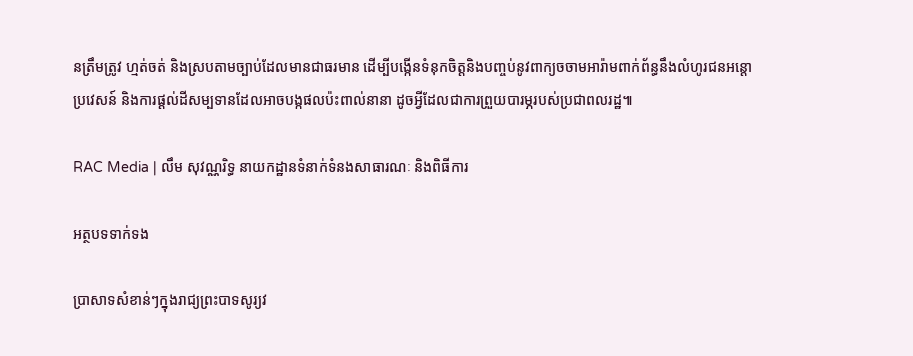នត្រឹមត្រូវ ហ្មត់ចត់ និងស្របតាមច្បាប់ដែលមានជាធរមាន ដើម្បីបង្កើនទំនុកចិត្តនិងបញ្ចប់នូវពាក្យចចាមអារ៉ាមពាក់ព័ន្ធនឹងលំហូរជនអន្តោប្រវេសន៍ និងការផ្ដល់ដីសម្បទានដែលអាចបង្កផលប៉ះពាល់នានា ដូចអ្វីដែលជាការព្រួយបារម្ភរបស់ប្រជាពលរដ្ឋ៕

RAC Media | លឹម សុវណ្ណរិទ្ធ នាយកដ្ឋានទំនាក់ទំនងសាធារណៈ និងពិធីការ

អត្ថបទទាក់ទង

ប្រាសាទសំខាន់ៗក្នុងរាជ្យព្រះបាទសូរ្យវ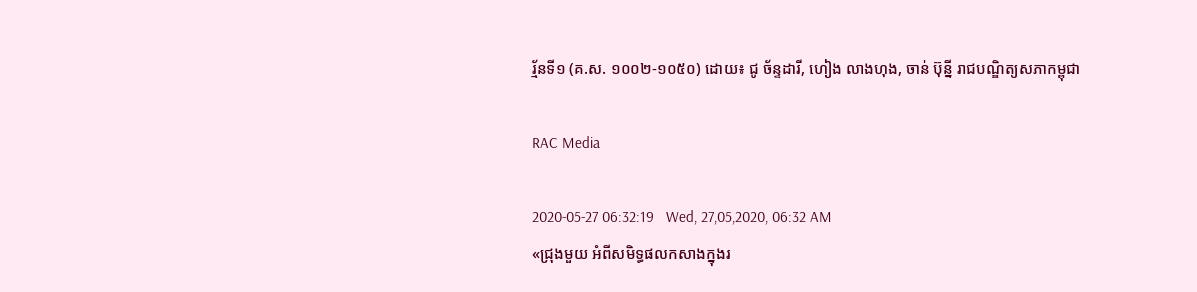រ្ម័នទី១ (គ.ស. ១០០២-១០៥០) ដោយ៖ ជូ ច័ន្ទដារី, ហៀង លាងហុង, ចាន់ ប៊ុន្នី រាជបណ្ឌិត្យសភាកម្ពុជា

RAC Media

2020-05-27 06:32:19   Wed, 27,05,2020, 06:32 AM
«ជ្រុងមួយ អំពីសមិទ្ធផលកសាងក្នុងរ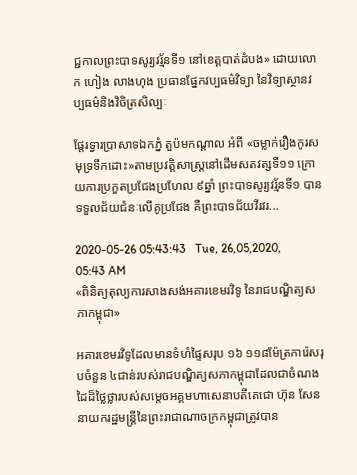ជ្ជកាលព្រះបាទសូរ្យវរ្ម័នទី១ នៅខេត្តបាត់ដំបង» ដោយលោក ហៀង លាងហុង ប្រធានផ្នែកវប្បធម៌វិទ្យា នៃវិទ្យាស្ថានវប្បធម៌និងវិចិត្រសិល្បៈ

ផ្តែរទ្វារប្រាសាទឯកភ្នំ តួប៉មកណ្តាល អំពី «ចម្លាក់រឿងកូរសមុទ្រទឹកដោះ»តាមប្រវត្តិសាស្រ្តនៅដើមសតវត្សទី១១ ក្រោយការប្រកួតប្រជែងប្រហែល ៩ឆ្នាំ ព្រះបាទសូរ្យវរ្ម័នទី១ បានទទួលជ័យជំនៈលើគូប្រជែង គឺព្រះបាទជ័យវីរវរ...

2020-05-26 05:43:43   Tue, 26,05,2020, 05:43 AM
«ពិនិត្យតុល្យការសាងសង់អគារខេមរវិទូ នៃរាជបណ្ឌិត្យសភាកម្ពុជា»

អគារខេមរវិទូដែលមានទំហំផ្ទៃសរុប ១៦ ១១៨ម៉ែត្រការ៉េសរុបចំនួន ៤ជាន់របស់រាជបណ្ឌិត្យសភាកម្ពុជាដែលជាចំណងដៃដ៏ថ្លៃថ្លារបស់សម្តេចអគ្គមហាសេនាបតីតេជោ ហ៊ុន សែន នាយករដ្ឋមន្ត្រីនៃព្រះរាជាណាចក្រកម្ពុជាត្រូវបាន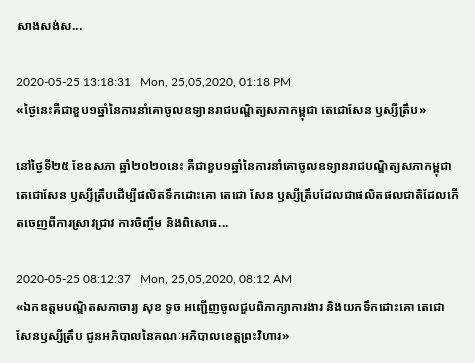សាងសង់ស...

2020-05-25 13:18:31   Mon, 25,05,2020, 01:18 PM
«ថ្ងៃនេះគឺជាខួប១ឆ្នាំនៃការនាំគោចូលឧទ្យានរាជបណ្ឌិត្យសភាកម្ពុជា តេជោសែន ឫស្សីត្រឹប»

នៅថ្ងៃទី២៥ ខែឧសភា ឆ្នាំ២០២០នេះ គឺជាខួប១ឆ្នាំនៃការនាំគោចូលឧទ្យានរាជបណ្ឌិត្យសភាកម្ពុជា តេជោសែន ឫស្សីត្រឹបដើម្បីផលិតទឹកដោះគោ តេជោ សែន ឫស្សីត្រឹបដែលជាផលិតផលជាតិដែលកើតចេញពីការស្រាវជ្រាវ ការចិញ្ចឹម និងពិសោធ...

2020-05-25 08:12:37   Mon, 25,05,2020, 08:12 AM
«ឯកឧត្តមបណ្ឌិតសភាចារ្យ សុខ ទូច អញ្ជើញចូលជួបពិភាក្សាការងារ និងយកទឹកដោះគោ តេជោសែនឫស្សីត្រឹប ជូនអភិបាលនៃគណៈអភិបាលខេត្តព្រះវិហារ»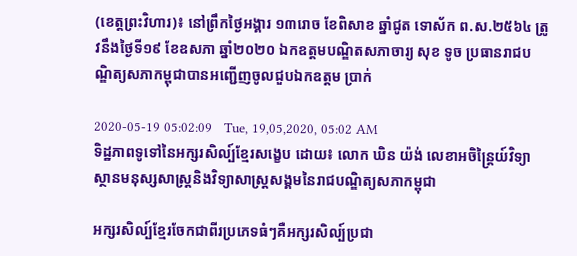(ខេត្តព្រះវិហារ)៖ នៅព្រឹកថ្ងៃអង្គារ ១៣រោច ខែពិសាខ ឆ្នាំជូត ទោស័ក ព.ស.២៥៦៤ ត្រូវនឹងថ្ងៃទី១៩ ខែឧសភា ឆ្នាំ២០២០ ឯកឧត្តមបណ្ឌិតសភាចារ្យ សុខ ទូច ប្រធានរាជបណ្ឌិត្យសភាកម្ពុជាបានអញ្ជើញចូលជួបឯកឧត្តម ប្រាក់

2020-05-19 05:02:09   Tue, 19,05,2020, 05:02 AM
ទិដ្ឋភាពទូទៅនៃអក្សរសិល្ប៍ខ្មែរសង្ខេប ដោយ៖ លោក ឃិន យ៉ង់ លេខាអចិន្ត្រៃយ៍វិទ្យាស្ថានមនុស្សសាស្ត្រនិងវិទ្យាសាស្ត្រសង្គមនៃរាជបណ្ឌិត្យសភាកម្ពុជា

អក្សរសិល្ប៍ខ្មែរចែកជាពីរប្រភេទធំៗគឺអក្សរសិល្ប៍ប្រជា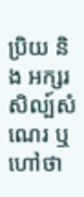ប្រិយ និង អក្សរសិល្ប៍សំណេរ ឬហៅថា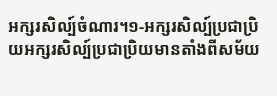អក្សរសិល្ប៍ចំណារ។១-អក្សរសិល្ប៍ប្រជាប្រិយអក្សរសិល្ប៍ប្រជាប្រិយមានតាំងពីសម័យ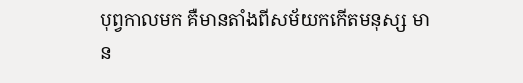បុព្វកាលមក គឺមានតាំងពីសម័យកកើតមនុស្ស មាន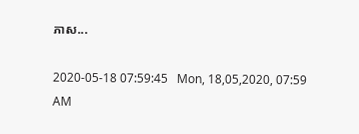ភាស...

2020-05-18 07:59:45   Mon, 18,05,2020, 07:59 AM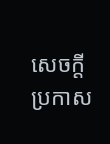សេចក្តីប្រកាស